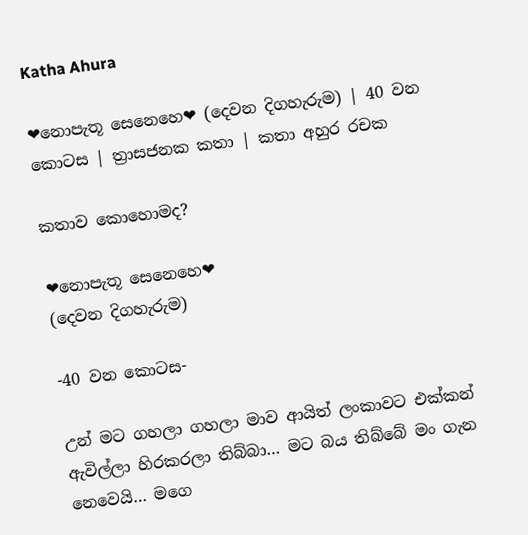Katha Ahura

❤නොපැතූ සෙනෙහෙ❤ (දෙවන දිගහැරුම) | 40 වන කොටස | ත්‍රාසජනක කතා | කතා අහුර රචක

කතාව කොහොමද?

❤නොපැතූ සෙනෙහෙ❤
(දෙවන දිගහැරුම)

-40 වන කොටස-

උන් මට ගහලා ගහලා මාව ආයිත් ලංකාවට එක්කන් ඇවිල්ලා හිරකරලා තිබ්බා… මට බය තිබ්බේ මං ගැන නෙවෙයි… මගෙ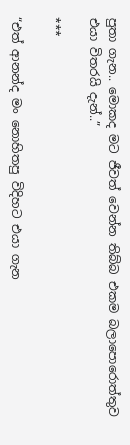පුතා ගැන.. මොකද මට ජීවත් වෙන්න තිබ්බ එකම බලාපොරොත්තුව එයා විතරයි දැන්..”

***

“එත් ආනන්ද මං නොහිතපු විදිහට එයා ගැන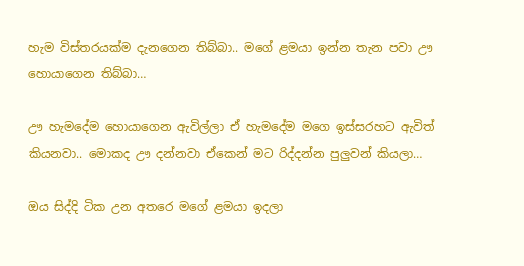හැම විස්තරයක්ම දැනගෙන තිබ්බා.. මගේ ළමයා ඉන්න තැන පවා ඌ හොයාගෙන තිබ්බා…

ඌ හැමදේම හොයාගෙන ඇවිල්ලා ඒ හැමදේම මගෙ ඉස්සරහට ඇවිත් කියනවා.. මොකද ඌ දන්නවා ඒකෙන් මට රිද්දන්න පුලුවන් කියලා…

ඔය සිද්දි ටික උන අතරෙ මගේ ළමයා ඉදලා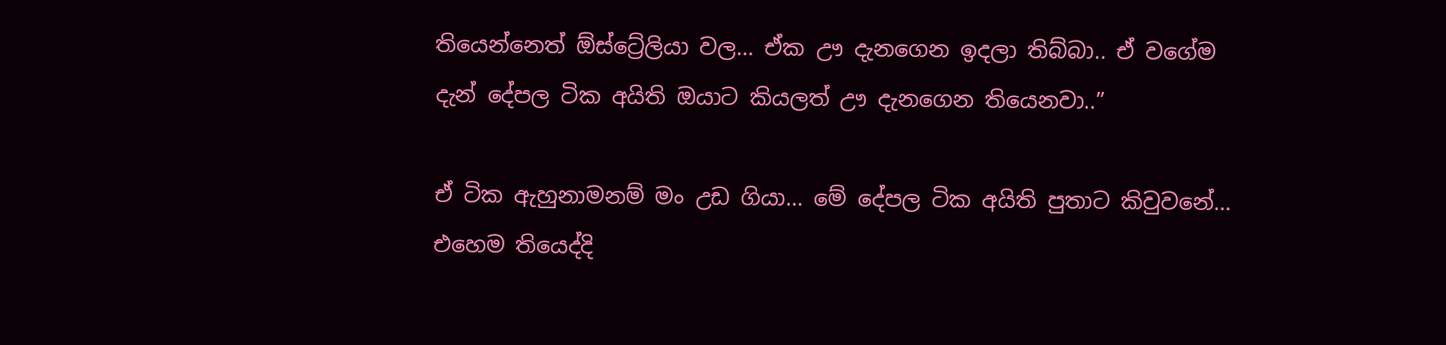තියෙන්නෙත් ඕස්ට්‍රේලියා වල… ඒක ඌ දැනගෙන ඉදලා තිබ්බා.. ඒ වගේම දැන් දේපල ටික අයිති ඔයාට කියලත් ඌ දැනගෙන තියෙනවා..”

ඒ ටික ඇහුනාමනම් මං උඩ ගියා… මේ දේපල ටික අයිති පුතාට කිවුවනේ… එහෙම තියෙද්දි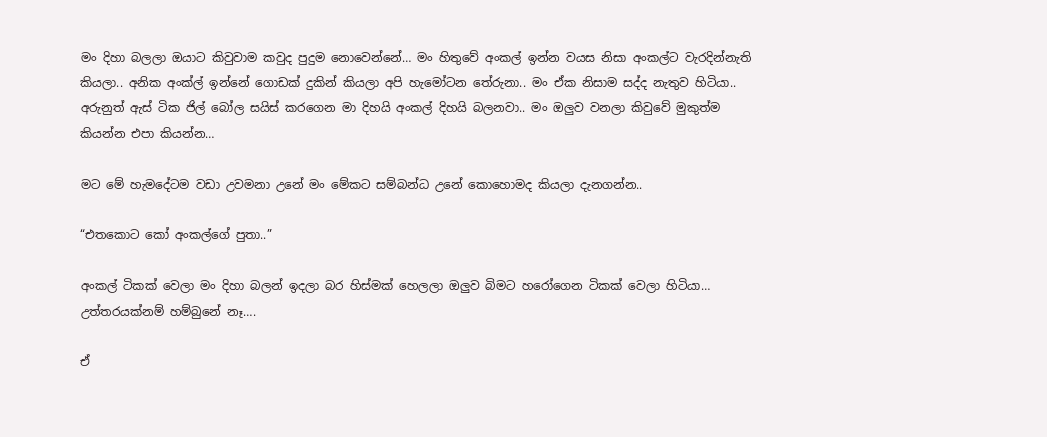මං දිහා බලලා ඔයාට කිවුවාම කවුද පුදුම නොවෙන්නේ… මං හිතුවේ අංකල් ඉන්න වයස නිසා අංකල්ට වැරදින්නැති කියලා.. අනික අංක්ල් ඉන්නේ ගොඩක් දුකින් කියලා අපි හැමෝටන තේරුනා.. මං ඒක නිසාම සද්ද නැතුව හිටියා.. අරුනුත් ඇස් ටික ජිල් බෝල සයිස් කරගෙන මා දිහයි අංකල් දිහයි බලනවා.. මං ඔලුව වනලා කිවුවේ මුකුත්ම කියන්න එපා කියන්න…

මට මේ හැමදේටම වඩා උවමනා උනේ මං මේකට සම්බන්ධ උනේ කොහොමද කියලා දැනගන්න..

“එතකොට කෝ අංකල්ගේ පුතා..”

අංකල් ටිකක් වෙලා මං දිහා බලන් ඉදලා බර හිස්මක් හෙලලා ඔලුව බිමට හරෝගෙන ටිකක් වෙලා හිටියා… උත්තරයක්නම් හම්බුනේ නෑ….

ඒ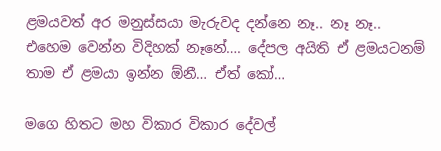ළමයවත් අර මනුස්සයා මැරුවද දන්නෙ නෑ.. නෑ නෑ.. එහෙම වෙන්න විදිහක් නෑනේ…. දේපල අයිති ඒ ළමයටනම් තාම ඒ ළමයා ඉන්න ඕනී… ඒත් කෝ…

මගෙ හිතට මහ විකාර විකාර දේවල්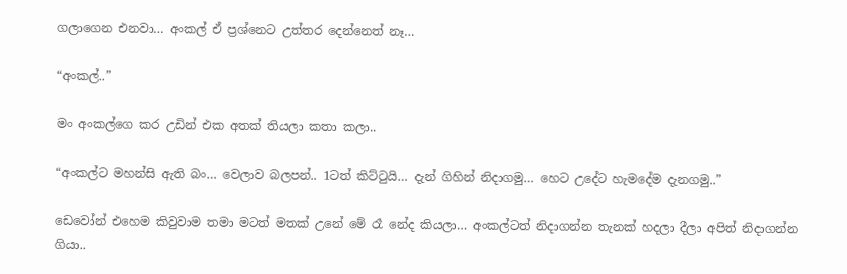ගලාගෙන එනවා… අංකල් ඒ ප්‍රශ්නෙට උත්තර දෙන්නෙත් නෑ…

“අංකල්..”

මං අංකල්ගෙ කර උඩින් එක අතක් තියලා කතා කලා..

“අංකල්ට මහන්සි ඇති බං… වෙලාව බලපන්.. 1ටත් කිට්ටුයි… දැන් ගිහින් නිදාගමු… හෙට උදේට හැමදේම දැනගමු..”

ඩෙවෝන් එහෙම කිවුවාම තමා මටත් මතක් උනේ මේ රෑ නේද කියලා… අංකල්ටත් නිදාගන්න තැනක් හදලා දීලා අපිත් නිදාගන්න ගියා..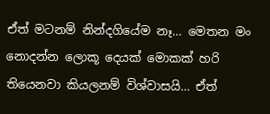ඒත් මටනම් නින්දගියේම නෑ… මෙතන මං නොදන්න ලොකූ දෙයක් මොකක් හරි තියෙනවා කියලනම් විශ්වාසයි… ඒත්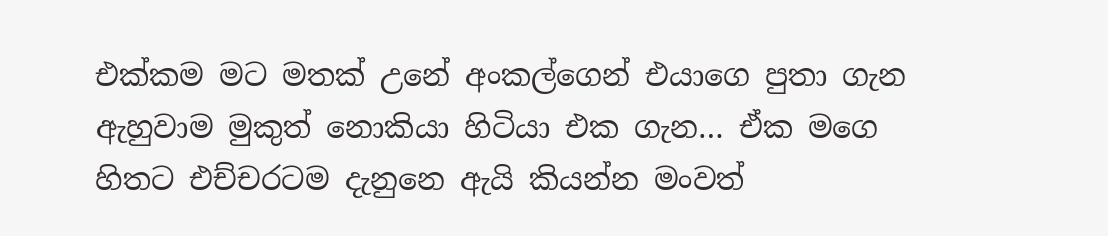එක්කම මට මතක් උනේ අංකල්ගෙන් එයාගෙ පුතා ගැන ඇහුවාම මුකුත් නොකියා හිටියා එක ගැන… ඒක මගෙ හිතට එච්චරටම දැනුනෙ ඇයි කියන්න මංවත්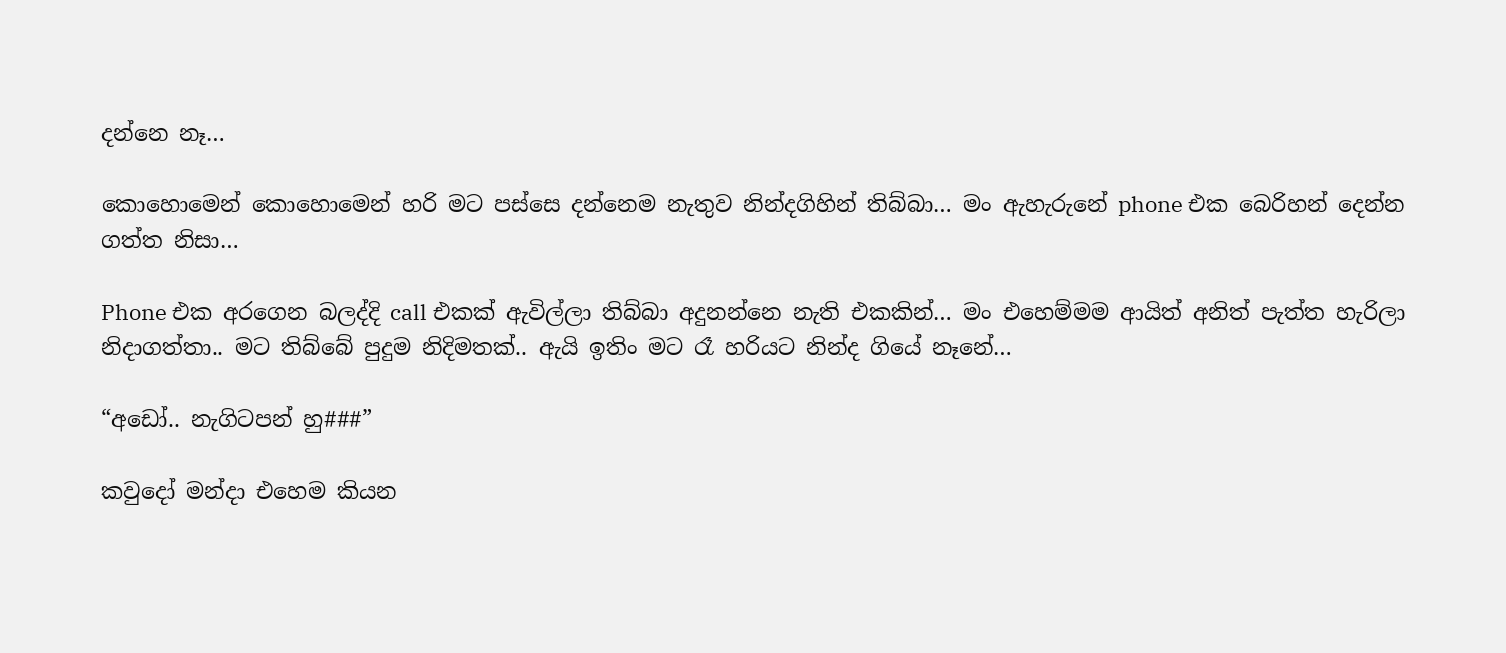දන්නෙ නෑ…

කොහොමෙන් කොහොමෙන් හරි මට පස්සෙ දන්නෙම නැතුව නින්දගිහින් තිබ්බා… මං ඇහැරුනේ phone එක බෙරිහන් දෙන්න ගත්ත නිසා…

Phone එක අරගෙන බලද්දි call එකක් ඇවිල්ලා තිබ්බා අදුනන්නෙ නැති එකකින්… මං එහෙම්මම ආයිත් අනිත් පැත්ත හැරිලා නිදාගත්තා.. මට තිබ්බේ පුදුම නිදිමතක්.. ඇයි ඉතිං මට රෑ හරියට නින්ද ගියේ නෑනේ…

“අඩෝ.. නැගිටපන් හු###”

කවුදෝ මන්දා එහෙම කියන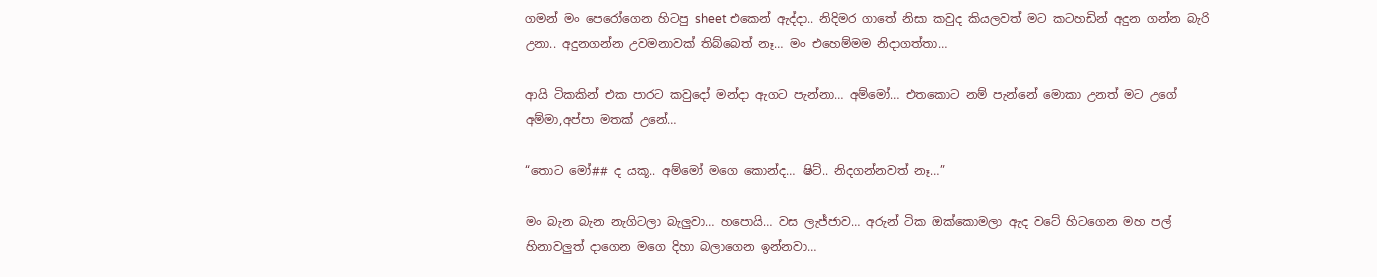ගමන් මං පෙරෝගෙන හිටපු sheet එකෙන් ඇද්දා.. නිදිමර ගාතේ නිසා කවුද කියලවත් මට කටහඩින් අදුන ගන්න බැරි උනා.. අදුනගන්න උවමනාවක් තිබ්බෙත් නෑ… මං එහෙම්මම නිදාගත්තා…

ආයි ටිකකින් එක පාරට කවුදෝ මන්දා ඇගට පැන්නා… අම්මෝ… එතකොට නම් පැන්නේ මොකා උනත් මට උගේ අම්මා,අප්පා මතක් උනේ…

“තොට මෝ## ද යකූ.. අම්මෝ මගෙ කොන්ද… ෂිට්.. නිදගන්නවත් නෑ…”

මං බැන බැන නැගිටලා බැලුවා… හපොයි… වස ලැජ්ජාව… අරුන් ටික ඔක්කොමලා ඇද වටේ හිටගෙන මහ පල් හිනාවලුත් දාගෙන මගෙ දිහා බලාගෙන ඉන්නවා…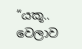“යකූ.. වෙලාව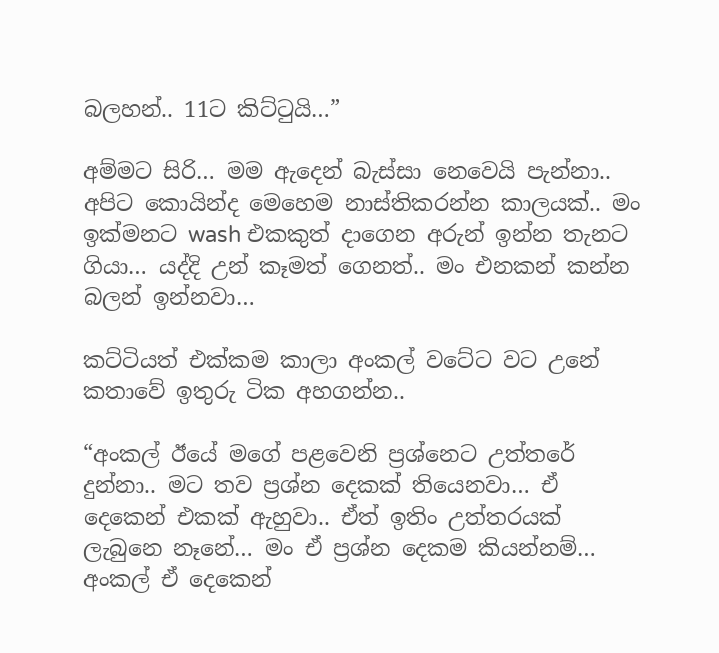බලහන්.. 11ට කිට්ටුයි…”

අම්මට සිරි… මම ඇදෙන් බැස්සා නෙවෙයි පැන්නා.. අපිට කොයින්ද මෙහෙම නාස්තිකරන්න කාලයක්.. මං ඉක්මනට wash එකකුත් දාගෙන අරුන් ඉන්න තැනට ගියා… යද්දි උන් කෑමත් ගෙනත්.. මං එනකන් කන්න බලන් ඉන්නවා…

කට්ටියත් එක්කම කාලා අංකල් වටේට වට උනේ කතාවේ ඉතුරු ටික අහගන්න..

“අංකල් ඊයේ මගේ පළවෙනි ප්‍රශ්නෙට උත්තරේ දුන්නා.. මට තව ප්‍රශ්න දෙකක් තියෙනවා… ඒ දෙකෙන් එකක් ඇහුවා.. ඒත් ඉතිං උත්තරයක් ලැබුනෙ නෑනේ… මං ඒ ප්‍රශ්න දෙකම කියන්නම්… අංකල් ඒ දෙකෙන්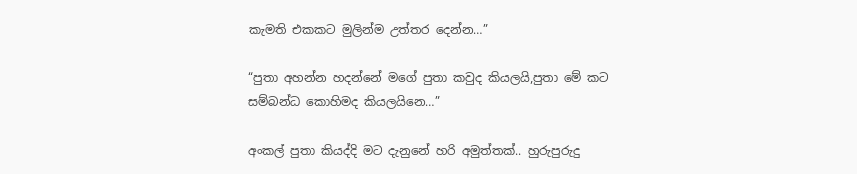කැමති එකකට මුලින්ම උත්තර දෙන්න…”

“පුතා අහන්න හදන්නේ මගේ පුතා කවුද කියලයි,පුතා මේ කට සම්බන්ධ කොහිමද කියලයිනෙ…”

අංකල් පුතා කියද්දි මට දැනුනේ හරි අමුත්තක්.. හුරුපුරුදු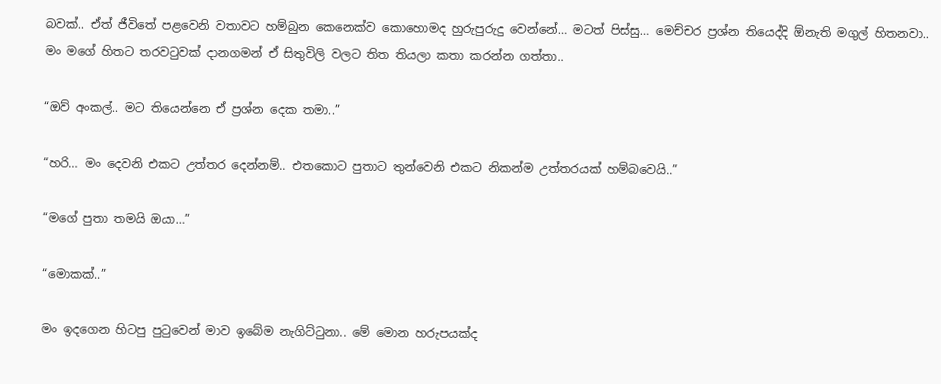බවක්.. ඒත් ජීවිතේ පළවෙනි වතාවට හම්බුන කෙනෙක්ව කොහොමද හුරුපුරුදු වෙන්නේ… මටත් පිස්සු… මෙච්චර ප්‍රශ්න තියෙද්දි ඕනැති මගුල් හිතනවා.. මං මගේ හිතට තරවටුවක් දානගමන් ඒ සිතුවිලි වලට තිත තියලා කතා කරන්න ගත්තා..

“ඔව් අංකල්.. මට තියෙන්නෙ ඒ ප්‍රශ්න දෙක තමා..”

“හරි… මං දෙවනි එකට උත්තර දෙන්නම්.. එතකොට පුතාට තුන්වෙනි එකට නිකන්ම උත්තරයක් හම්බවෙයි..”

“මගේ පුතා තමයි ඔයා…”

“මොකක්..”

මං ඉදගෙන හිටපු පුටුවෙන් මාව ඉබේම නැගිට්ටුනා.. මේ මොන හරුපයක්ද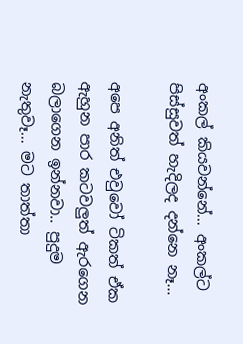අංකල් කියවන්නේ… අංකල්ට පිස්සුවත් හැදිලද දන්නෙ නෑ…

අපෙ අනිත් එවුවෝ ටිකත් ඒක ඇහුන පාර කටවලුත් ඇරගෙන බලාගෙන ඉන්නවා.. පුදුම නැතුවෑ… මට තාත්තා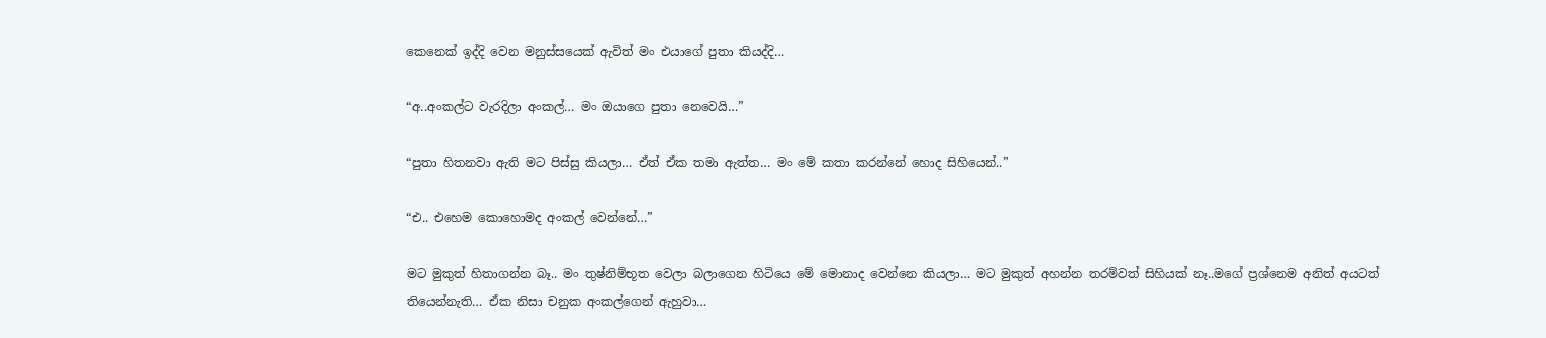කෙනෙක් ඉද්දි වෙන මනුස්සයෙක් ඇවිත් මං එයාගේ පුතා කියද්දි…

“අ..අංකල්ට වැරදිලා අංකල්… මං ඔයාගෙ පුතා නෙවෙයි…”

“පුතා හිතනවා ඇති මට පිස්සු කියලා… ඒත් ඒක තමා ඇත්ත… මං මේ කතා කරන්නේ හොද සිහියෙන්..”

“එ.. එහෙම කොහොමද අංකල් වෙන්නේ…”

මට මුකුත් හිතාගන්න බෑ.. මං තුෂ්නිම්භූත වෙලා බලාගෙන හිටියෙ මේ මොනාද වෙන්නෙ කියලා… මට මුකුත් අහන්න තරම්වත් සිහියක් නෑ..මගේ ප්‍රශ්නෙම අනිත් අයටත් තියෙන්නැති… ඒක නිසා චනුක අංකල්ගෙන් ඇහුවා…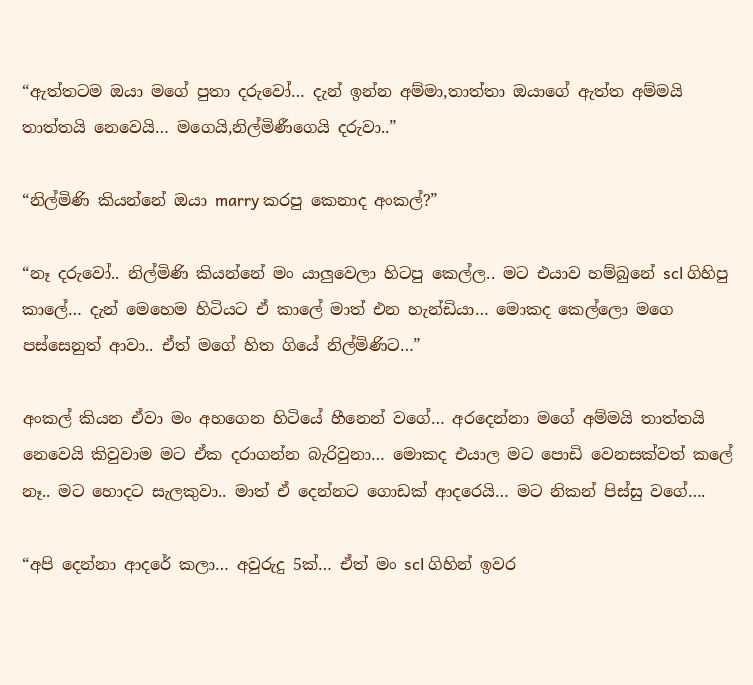“ඇත්තටම ඔයා මගේ පුතා දරුවෝ… දැන් ඉන්න අම්මා,තාත්තා ඔයාගේ ඇත්ත අම්මයි තාත්තයි නෙවෙයි… මගෙයි,නිල්මිණීගෙයි දරුවා..”

“නිල්මිණි කියන්නේ ඔයා marry කරපු කෙනාද අංකල්?”

“නෑ දරුවෝ.. නිල්මිණි කියන්නේ මං යාලුවෙලා හිටපු කෙල්ල.. මට එයාව හම්බුනේ scl ගිහිපු කාලේ… දැන් මෙහෙම හිටියට ඒ කාලේ මාත් එන හැන්ඩියා… මොකද කෙල්ලො මගෙ පස්සෙනුත් ආවා.. ඒත් මගේ හිත ගියේ නිල්මිණිට…”

අංකල් කියන ඒවා මං අහගෙන හිටියේ හීනෙන් වගේ… අරදෙන්නා මගේ අම්මයි තාත්තයි නෙවෙයි කිවුවාම මට ඒක දරාගන්න බැරිවුනා… මොකද එයාල මට පොඩි වෙනසක්වත් කලේ නෑ.. මට හොදට සැලකුවා.. මාත් ඒ දෙන්නට ගොඩක් ආදරෙයි… මට නිකන් පිස්සු වගේ….

“අපි දෙන්නා ආදරේ කලා… අවුරුදු 5ක්… ඒත් මං scl ගිහින් ඉවර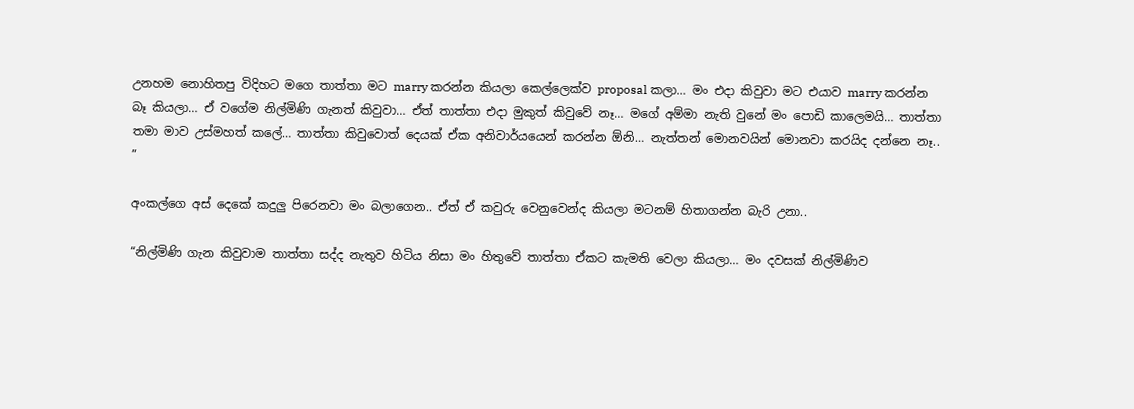උනහම නොහිතපු විදිහට මගෙ තාත්තා මට marry කරන්න කියලා කෙල්ලෙක්ව proposal කලා… මං එදා කිවුවා මට එයාව marry කරන්න බෑ කියලා… ඒ වගේම නිල්මිණි ගැනත් කිවුවා… ඒත් තාත්තා එදා මුකුත් කිවුවේ නෑ… මගේ අම්මා නැති වුනේ මං පොඩි කාලෙමයි… තාත්තා තමා මාව උස්මහත් කලේ… තාත්තා කිවුවොත් දෙයක් ඒක අනිවාර්යයෙන් කරන්න ඕනි… නැත්තන් මොනවයින් මොනවා කරයිද දන්නෙ නෑ.. ”

අංකල්ගෙ අස් දෙකේ කදුලු පිරෙනවා මං බලාගෙන.. ඒත් ඒ කවුරු වෙනුවෙන්ද කියලා මටනම් හිතාගන්න බැරි උනා..

“නිල්මිණි ගැන කිවුවාම තාත්තා සද්ද නැතුව හිටිය නිසා මං හිතුවේ තාත්තා ඒකට කැමති වෙලා කියලා… මං දවසක් නිල්මිණිව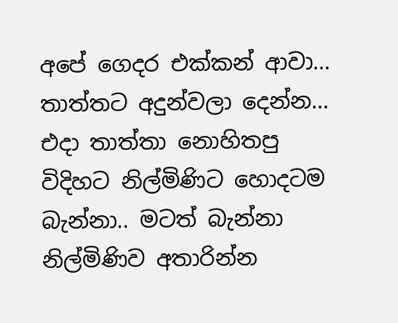අපේ ගෙදර එක්කන් ආවා… තාත්තට අදුන්වලා දෙන්න… එදා තාත්තා නොහිතපු විදිහට නිල්මිණිට හොදටම බැන්නා.. මටත් බැන්නා නිල්මිණිව අතාරින්න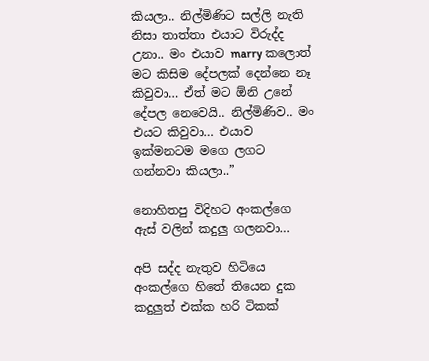කියලා.. නිල්මිණිට සල්ලි නැති නිසා තාත්තා එයාට විරුද්ද උනා.. මං එයාව marry කලොත් මට කිසිම දේපලක් දෙන්නෙ නෑ කිවුවා… ඒත් මට ඕනි උනේ දේපල නෙවෙයි.. නිල්මිණිව.. මං එයට කිවුවා… එයාව ඉක්මනටම මගෙ ලගට ගන්නවා කියලා..”

නොහිතපු විදිහට අංකල්ගෙ ඇස් වලින් කදුලු ගලනවා…

අපි සද්ද නැතුව හිටියෙ අංකල්ගෙ හිතේ තියෙන දුක කදුලුත් එක්ක හරි ටිකක්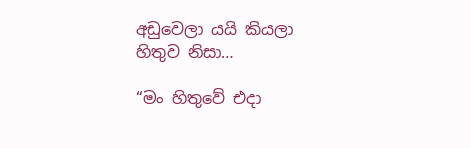අඩුවෙලා යයි කියලා හිතුව නිසා…

“මං හිතුවේ එදා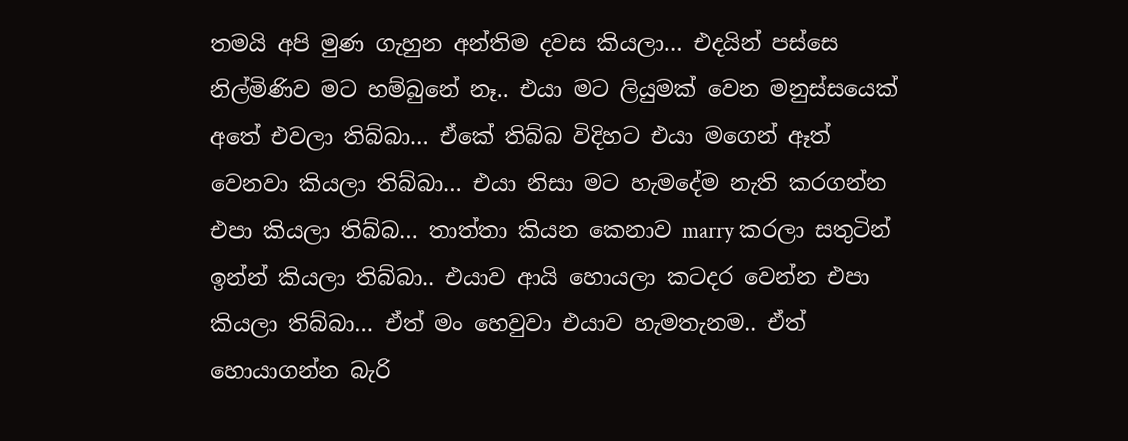තමයි අපි මුණ ගැහුන අන්තිම දවස කියලා… එදයින් පස්සෙ නිල්මිණිව මට හම්බුනේ නෑ.. එයා මට ලියුමක් වෙන මනුස්සයෙක් අතේ එවලා තිබ්බා… ඒකේ තිබ්බ විදිහට එයා මගෙන් ඈත් වෙනවා කියලා තිබ්බා… එයා නිසා මට හැමදේම නැති කරගන්න එපා කියලා තිබ්බ… තාත්තා කියන කෙනාව marry කරලා සතුටින් ඉන්න් කියලා තිබ්බා.. එයාව ආයි හොයලා කටදර වෙන්න එපා කියලා තිබ්බා… ඒත් මං හෙවුවා එයාව හැමතැනම.. ඒත් හොයාගන්න බැරි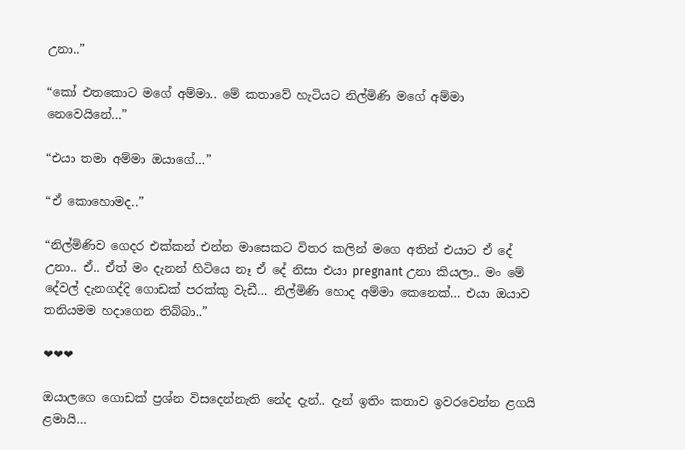උනා..”

“කෝ එතකොට මගේ අම්මා.. මේ කතාවේ හැටියට නිල්මිණි මගේ අම්මා නෙවෙයිනේ…”

“එයා තමා අම්මා ඔයාගේ…”

“ඒ කොහොමද..”

“නිල්මිණිව ගෙදර එක්කන් එන්න මාසෙකට විතර කලින් මගෙ අතින් එයාට ඒ දේ උනා.. ඒ.. ඒත් මං දැනන් හිටියෙ නෑ ඒ දේ නිසා එයා pregnant උනා කියලා.. මං මේ දේවල් දැනගද්දි ගොඩක් පරක්කු වැඩී… නිල්මිණි හොද අම්මා කෙනෙක්… එයා ඔයාව තනියමම හදාගෙන තිබ්බා..”

❤❤❤

ඔයාලගෙ ගොඩක් ප්‍රශ්න විසදෙන්නැති නේද දැන්.. දැන් ඉතිං කතාව ඉවරවෙන්න ළගයි ළමායි…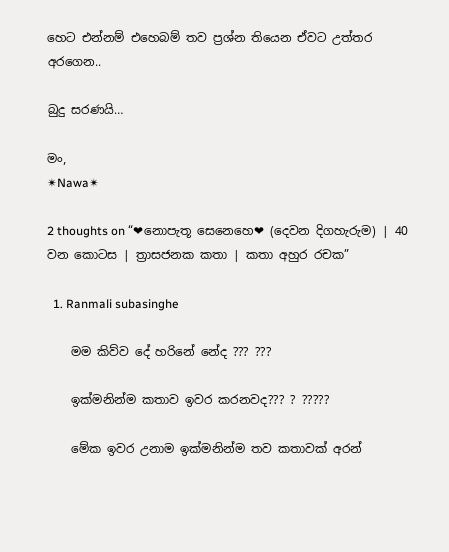හෙට එන්නම් එහෙබම් තව ප්‍රශ්න තියෙන ඒවට උත්තර අරගෙන..

බුදු සරණයි…

මං,
✴Nawa✴

2 thoughts on “❤නොපැතූ සෙනෙහෙ❤ (දෙවන දිගහැරුම) | 40 වන කොටස | ත්‍රාසජනක කතා | කතා අහුර රචක”

  1. Ranmali subasinghe

    මම කිව්ව දේ හරිනේ නේද ??? ???

    ඉක්මනින්ම කතාව ඉවර කරනවද??? ? ?????

    මේක ඉවර උනාම ඉක්මනින්ම තව කතාවක් අරන්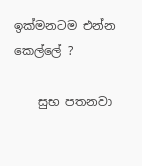ඉක්මනටම එන්න කෙල්ලේ ?

    සුභ පතනවා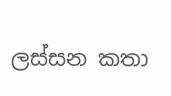ලස්සන කතා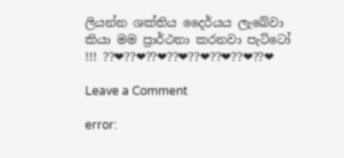ලියන්න ශක්තිය දෛර්යය ලැබේවා කියා මම ප්‍රාර්ථනා කරනවා පැට්ටෝ !!! ??❤??❤??❤??❤??❤??❤??❤??❤

Leave a Comment

error: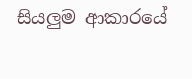සියලුම ආකාරයේ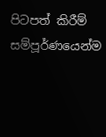පිටපත් කිරීම් සම්පූර්ණයෙන්ම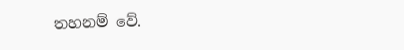තහනම් වේ.